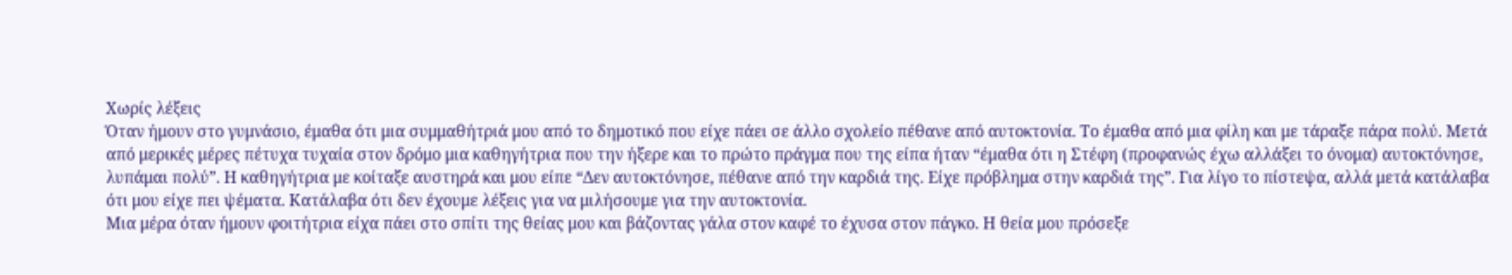Χωρίς λέξεις
Όταν ήμουν στο γυμνάσιο, έμαθα ότι μια συμμαθήτριά μου από το δημοτικό που είχε πάει σε άλλο σχολείο πέθανε από αυτοκτονία. Το έμαθα από μια φίλη και με τάραξε πάρα πολύ. Μετά από μερικές μέρες πέτυχα τυχαία στον δρόμο μια καθηγήτρια που την ήξερε και το πρώτο πράγμα που της είπα ήταν “έμαθα ότι η Στέφη (προφανώς έχω αλλάξει το όνομα) αυτοκτόνησε, λυπάμαι πολύ”. Η καθηγήτρια με κοίταξε αυστηρά και μου είπε “Δεν αυτοκτόνησε, πέθανε από την καρδιά της. Είχε πρόβλημα στην καρδιά της”. Για λίγο το πίστεψα, αλλά μετά κατάλαβα ότι μου είχε πει ψέματα. Κατάλαβα ότι δεν έχουμε λέξεις για να μιλήσουμε για την αυτοκτονία.
Μια μέρα όταν ήμουν φοιτήτρια είχα πάει στο σπίτι της θείας μου και βάζοντας γάλα στον καφέ το έχυσα στον πάγκο. Η θεία μου πρόσεξε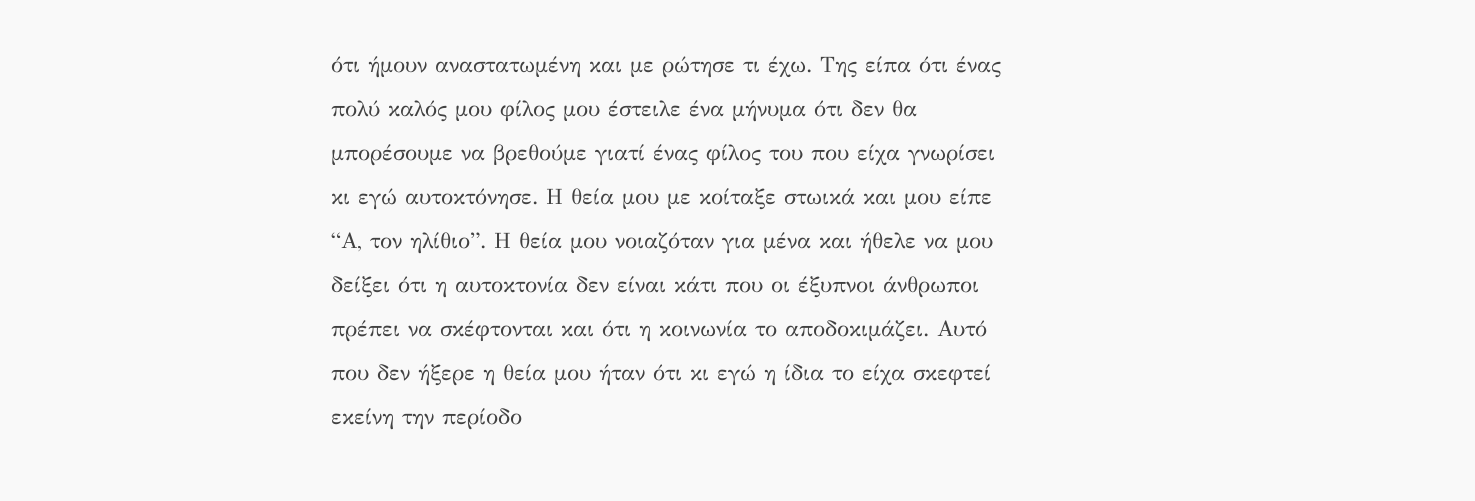ότι ήμουν αναστατωμένη και με ρώτησε τι έχω. Της είπα ότι ένας πολύ καλός μου φίλος μου έστειλε ένα μήνυμα ότι δεν θα μπορέσουμε να βρεθούμε γιατί ένας φίλος του που είχα γνωρίσει κι εγώ αυτοκτόνησε. Η θεία μου με κοίταξε στωικά και μου είπε “Α, τον ηλίθιο”. Η θεία μου νοιαζόταν για μένα και ήθελε να μου δείξει ότι η αυτοκτονία δεν είναι κάτι που οι έξυπνοι άνθρωποι πρέπει να σκέφτονται και ότι η κοινωνία το αποδοκιμάζει. Αυτό που δεν ήξερε η θεία μου ήταν ότι κι εγώ η ίδια το είχα σκεφτεί εκείνη την περίοδο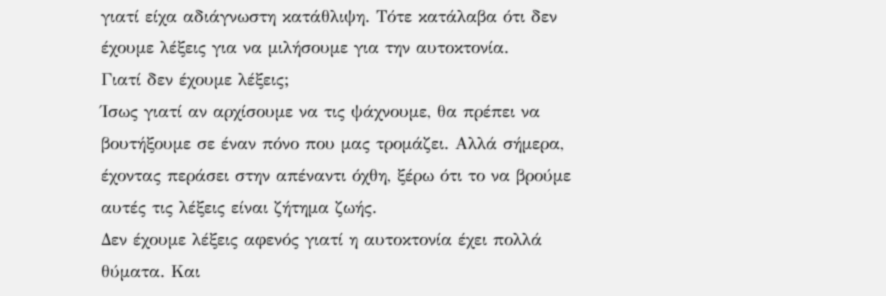γιατί είχα αδιάγνωστη κατάθλιψη. Τότε κατάλαβα ότι δεν έχουμε λέξεις για να μιλήσουμε για την αυτοκτονία.
Γιατί δεν έχουμε λέξεις;
Ίσως γιατί αν αρχίσουμε να τις ψάχνουμε, θα πρέπει να βουτήξουμε σε έναν πόνο που μας τρομάζει. Αλλά σήμερα, έχοντας περάσει στην απέναντι όχθη, ξέρω ότι το να βρούμε αυτές τις λέξεις είναι ζήτημα ζωής.
Δεν έχουμε λέξεις αφενός γιατί η αυτοκτονία έχει πολλά θύματα. Και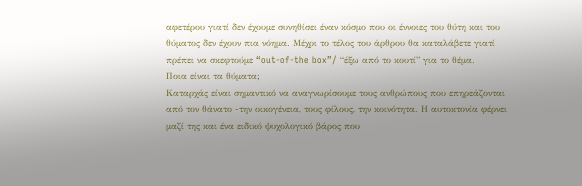αφετέρου γιατί δεν έχουμε συνηθίσει έναν κόσμο που οι έννοιες του θύτη και του θύματος δεν έχουν πια νόημα. Μέχρι το τέλος του άρθρου θα καταλάβετε γιατί πρέπει να σκεφτούμε “out-of-the box”/ “έξω από το κουτί” για το θέμα.
Ποια είναι τα θύματα;
Καταρχάς είναι σημαντικό να αναγνωρίσουμε τους ανθρώπους που επηρεάζονται από τον θάνατο -την οικογένεια, τους φίλους, την κοινότητα. Η αυτοκτονία φέρνει μαζί της και ένα ειδικό ψυχολογικό βάρος που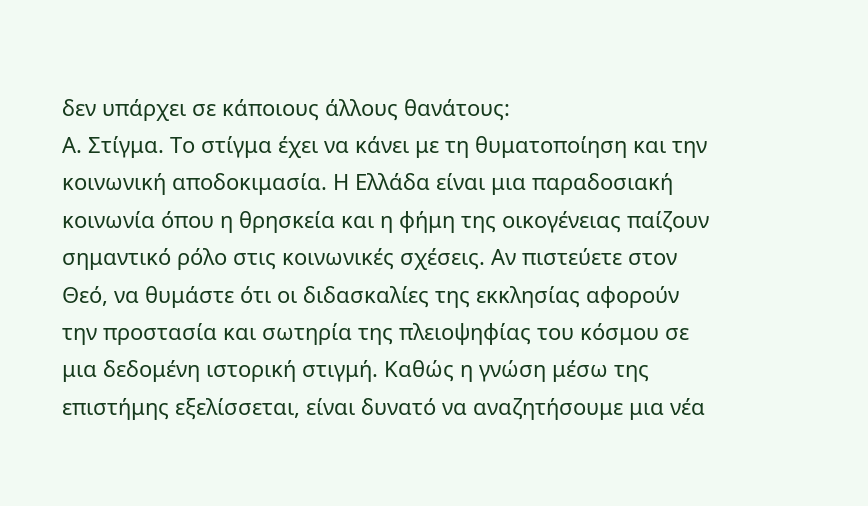δεν υπάρχει σε κάποιους άλλους θανάτους:
Α. Στίγμα. Το στίγμα έχει να κάνει με τη θυματοποίηση και την κοινωνική αποδοκιμασία. Η Ελλάδα είναι μια παραδοσιακή κοινωνία όπου η θρησκεία και η φήμη της οικογένειας παίζουν σημαντικό ρόλο στις κοινωνικές σχέσεις. Αν πιστεύετε στον Θεό, να θυμάστε ότι οι διδασκαλίες της εκκλησίας αφορούν την προστασία και σωτηρία της πλειοψηφίας του κόσμου σε μια δεδομένη ιστορική στιγμή. Καθώς η γνώση μέσω της επιστήμης εξελίσσεται, είναι δυνατό να αναζητήσουμε μια νέα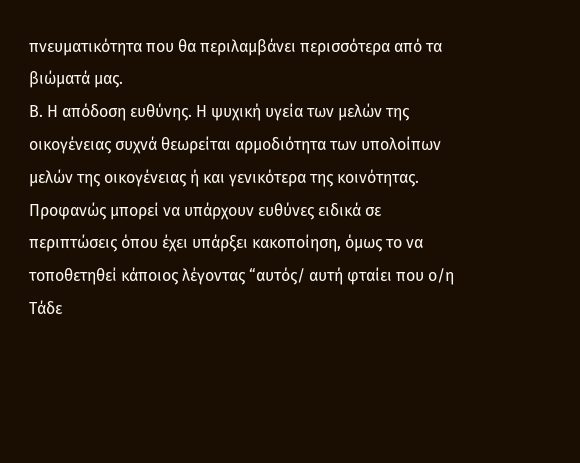πνευματικότητα που θα περιλαμβάνει περισσότερα από τα βιώματά μας.
Β. Η απόδοση ευθύνης. Η ψυχική υγεία των μελών της οικογένειας συχνά θεωρείται αρμοδιότητα των υπολοίπων μελών της οικογένειας ή και γενικότερα της κοινότητας. Προφανώς μπορεί να υπάρχουν ευθύνες ειδικά σε περιπτώσεις όπου έχει υπάρξει κακοποίηση, όμως το να τοποθετηθεί κάποιος λέγοντας “αυτός/ αυτή φταίει που ο/η Τάδε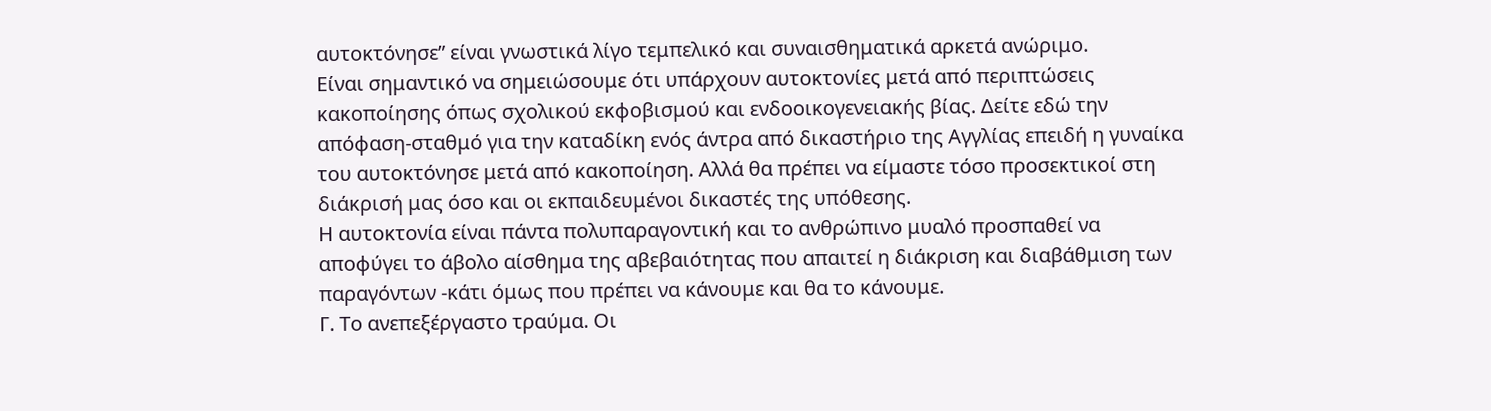αυτοκτόνησε” είναι γνωστικά λίγο τεμπελικό και συναισθηματικά αρκετά ανώριμο.
Είναι σημαντικό να σημειώσουμε ότι υπάρχουν αυτοκτονίες μετά από περιπτώσεις κακοποίησης όπως σχολικού εκφοβισμού και ενδοοικογενειακής βίας. Δείτε εδώ την απόφαση-σταθμό για την καταδίκη ενός άντρα από δικαστήριο της Αγγλίας επειδή η γυναίκα του αυτοκτόνησε μετά από κακοποίηση. Αλλά θα πρέπει να είμαστε τόσο προσεκτικοί στη διάκρισή μας όσο και οι εκπαιδευμένοι δικαστές της υπόθεσης.
Η αυτοκτονία είναι πάντα πολυπαραγοντική και το ανθρώπινο μυαλό προσπαθεί να αποφύγει το άβολο αίσθημα της αβεβαιότητας που απαιτεί η διάκριση και διαβάθμιση των παραγόντων -κάτι όμως που πρέπει να κάνουμε και θα το κάνουμε.
Γ. Το ανεπεξέργαστο τραύμα. Οι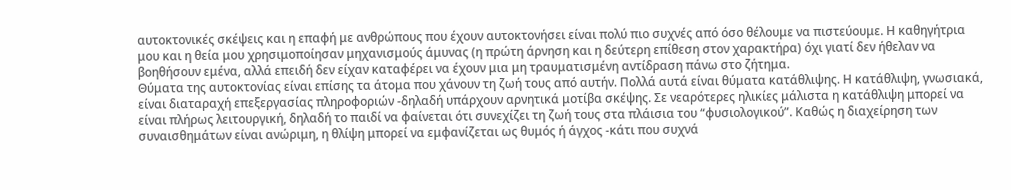αυτοκτονικές σκέψεις και η επαφή με ανθρώπους που έχουν αυτοκτονήσει είναι πολύ πιο συχνές από όσο θέλουμε να πιστεύουμε. Η καθηγήτρια μου και η θεία μου χρησιμοποίησαν μηχανισμούς άμυνας (η πρώτη άρνηση και η δεύτερη επίθεση στον χαρακτήρα) όχι γιατί δεν ήθελαν να βοηθήσουν εμένα, αλλά επειδή δεν είχαν καταφέρει να έχουν μια μη τραυματισμένη αντίδραση πάνω στο ζήτημα.
Θύματα της αυτοκτονίας είναι επίσης τα άτομα που χάνουν τη ζωή τους από αυτήν. Πολλά αυτά είναι θύματα κατάθλιψης. Η κατάθλιψη, γνωσιακά, είναι διαταραχή επεξεργασίας πληροφοριών -δηλαδή υπάρχουν αρνητικά μοτίβα σκέψης. Σε νεαρότερες ηλικίες μάλιστα η κατάθλιψη μπορεί να είναι πλήρως λειτουργική, δηλαδή το παιδί να φαίνεται ότι συνεχίζει τη ζωή τους στα πλάισια του “φυσιολογικού”. Καθώς η διαχείρηση των συναισθημάτων είναι ανώριμη, η θλίψη μπορεί να εμφανίζεται ως θυμός ή άγχος -κάτι που συχνά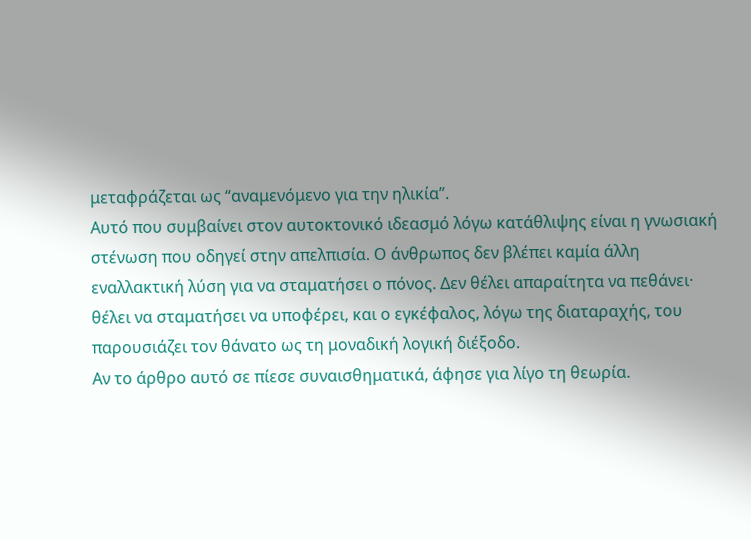μεταφράζεται ως “αναμενόμενο για την ηλικία”.
Αυτό που συμβαίνει στον αυτοκτονικό ιδεασμό λόγω κατάθλιψης είναι η γνωσιακή στένωση που οδηγεί στην απελπισία. Ο άνθρωπος δεν βλέπει καμία άλλη εναλλακτική λύση για να σταματήσει ο πόνος. Δεν θέλει απαραίτητα να πεθάνει· θέλει να σταματήσει να υποφέρει, και ο εγκέφαλος, λόγω της διαταραχής, του παρουσιάζει τον θάνατο ως τη μοναδική λογική διέξοδο.
Αν το άρθρο αυτό σε πίεσε συναισθηματικά, άφησε για λίγο τη θεωρία.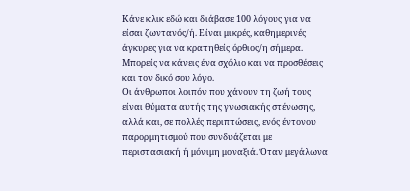Κάνε κλικ εδώ και διάβασε 100 λόγους για να είσαι ζωντανός/ή. Είναι μικρές, καθημερινές άγκυρες για να κρατηθείς όρθιος/η σήμερα. Μπορείς να κάνεις ένα σχόλιο και να προσθέσεις και τον δικό σου λόγο.
Οι άνθρωποι λοιπόν που χάνουν τη ζωή τους είναι θύματα αυτής της γνωσιακής στένωσης, αλλά και, σε πολλές περιπτώσεις, ενός έντονου παρορμητισμού που συνδυάζεται με περιστασιακή ή μόνιμη μοναξιά. Όταν μεγάλωνα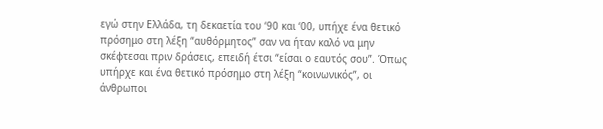εγώ στην Ελλάδα, τη δεκαετία του ‘90 και ‘00, υπήχε ένα θετικό πρόσημο στη λέξη “αυθόρμητος” σαν να ήταν καλό να μην σκέφτεσαι πριν δράσεις, επειδή έτσι “είσαι ο εαυτός σου”. Όπως υπήρχε και ένα θετικό πρόσημο στη λέξη “κοινωνικός”, οι άνθρωποι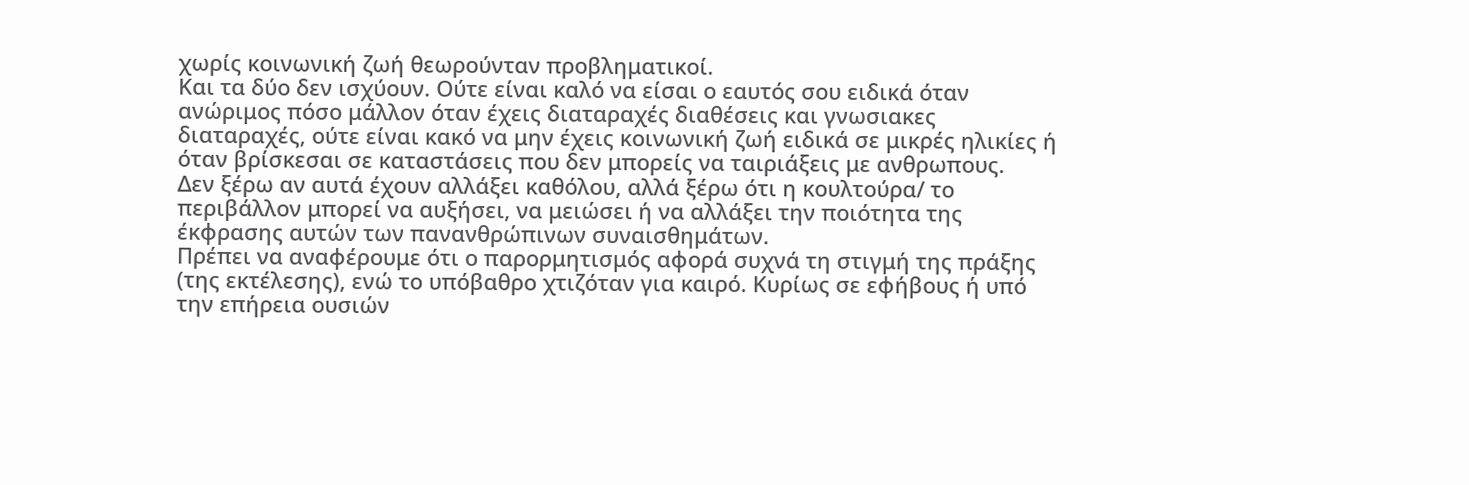χωρίς κοινωνική ζωή θεωρούνταν προβληματικοί.
Και τα δύο δεν ισχύουν. Ούτε είναι καλό να είσαι ο εαυτός σου ειδικά όταν ανώριμος πόσο μάλλον όταν έχεις διαταραχές διαθέσεις και γνωσιακες διαταραχές, ούτε είναι κακό να μην έχεις κοινωνική ζωή ειδικά σε μικρές ηλικίες ή όταν βρίσκεσαι σε καταστάσεις που δεν μπορείς να ταιριάξεις με ανθρωπους.
Δεν ξέρω αν αυτά έχουν αλλάξει καθόλου, αλλά ξέρω ότι η κουλτούρα/ το περιβάλλον μπορεί να αυξήσει, να μειώσει ή να αλλάξει την ποιότητα της έκφρασης αυτών των πανανθρώπινων συναισθημάτων.
Πρέπει να αναφέρουμε ότι ο παρορμητισμός αφορά συχνά τη στιγμή της πράξης (της εκτέλεσης), ενώ το υπόβαθρο χτιζόταν για καιρό. Κυρίως σε εφήβους ή υπό την επήρεια ουσιών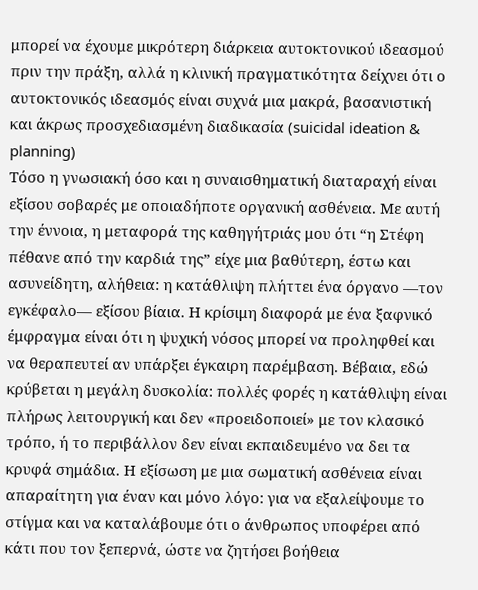μπορεί να έχουμε μικρότερη διάρκεια αυτοκτονικού ιδεασμού πριν την πράξη, αλλά η κλινική πραγματικότητα δείχνει ότι ο αυτοκτονικός ιδεασμός είναι συχνά μια μακρά, βασανιστική και άκρως προσχεδιασμένη διαδικασία (suicidal ideation & planning)
Τόσο η γνωσιακή όσο και η συναισθηματική διαταραχή είναι εξίσου σοβαρές με οποιαδήποτε οργανική ασθένεια. Με αυτή την έννοια, η μεταφορά της καθηγήτριάς μου ότι “η Στέφη πέθανε από την καρδιά της” είχε μια βαθύτερη, έστω και ασυνείδητη, αλήθεια: η κατάθλιψη πλήττει ένα όργανο —τον εγκέφαλο— εξίσου βίαια. Η κρίσιμη διαφορά με ένα ξαφνικό έμφραγμα είναι ότι η ψυχική νόσος μπορεί να προληφθεί και να θεραπευτεί αν υπάρξει έγκαιρη παρέμβαση. Βέβαια, εδώ κρύβεται η μεγάλη δυσκολία: πολλές φορές η κατάθλιψη είναι πλήρως λειτουργική και δεν «προειδοποιεί» με τον κλασικό τρόπο, ή το περιβάλλον δεν είναι εκπαιδευμένο να δει τα κρυφά σημάδια. Η εξίσωση με μια σωματική ασθένεια είναι απαραίτητη για έναν και μόνο λόγο: για να εξαλείψουμε το στίγμα και να καταλάβουμε ότι ο άνθρωπος υποφέρει από κάτι που τον ξεπερνά, ώστε να ζητήσει βοήθεια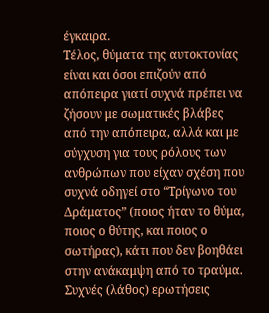έγκαιρα.
Τέλος, θύματα της αυτοκτονίας είναι και όσοι επιζούν από απόπειρα γιατί συχνά πρέπει να ζήσουν με σωματικές βλάβες από την απόπειρα, αλλά και με σύγχυση για τους ρόλους των ανθρώπων που είχαν σχέση που συχνά οδηγεί στο “Τρίγωνο του Δράματος” (ποιος ήταν το θύμα, ποιος ο θύτης, και ποιος ο σωτήρας), κάτι που δεν βοηθάει στην ανάκαμψη από το τραύμα.
Συχνές (λάθος) ερωτήσεις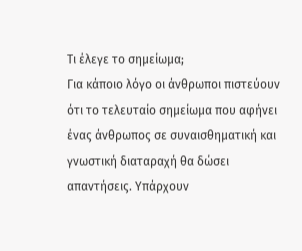Τι έλεγε το σημείωμα;
Για κάποιο λόγο οι άνθρωποι πιστεύουν ότι το τελευταίο σημείωμα που αφήνει ένας άνθρωπος σε συναισθηματική και γνωστική διαταραχή θα δώσει απαντήσεις. Υπάρχουν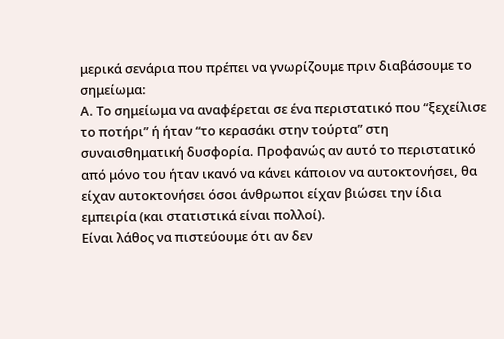μερικά σενάρια που πρέπει να γνωρίζουμε πριν διαβάσουμε το σημείωμα:
Α. Το σημείωμα να αναφέρεται σε ένα περιστατικό που “ξεχείλισε το ποτήρι” ή ήταν “το κερασάκι στην τούρτα” στη συναισθηματική δυσφορία. Προφανώς αν αυτό το περιστατικό από μόνο του ήταν ικανό να κάνει κάποιον να αυτοκτονήσει, θα είχαν αυτοκτονήσει όσοι άνθρωποι είχαν βιώσει την ίδια εμπειρία (και στατιστικά είναι πολλοί).
Είναι λάθος να πιστεύουμε ότι αν δεν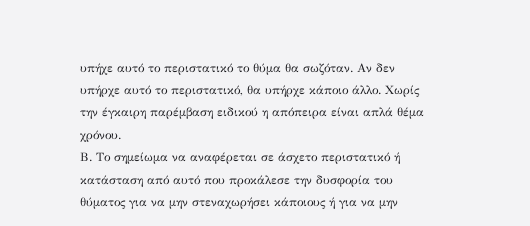υπήχε αυτό το περιστατικό το θύμα θα σωζόταν. Αν δεν υπήρχε αυτό το περιστατικό, θα υπήρχε κάποιο άλλο. Χωρίς την έγκαιρη παρέμβαση ειδικού η απόπειρα είναι απλά θέμα χρόνου.
Β. Το σημείωμα να αναφέρεται σε άσχετο περιστατικό ή κατάσταση από αυτό που προκάλεσε την δυσφορία του θύματος για να μην στεναχωρήσει κάποιους ή για να μην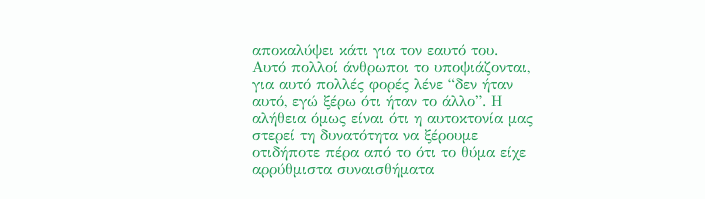αποκαλύψει κάτι για τον εαυτό του. Αυτό πολλοί άνθρωποι το υποψιάζονται, για αυτό πολλές φορές λένε “δεν ήταν αυτό, εγώ ξέρω ότι ήταν το άλλο”. Η αλήθεια όμως είναι ότι η αυτοκτονία μας στερεί τη δυνατότητα να ξέρουμε οτιδήποτε πέρα από το ότι το θύμα είχε αρρύθμιστα συναισθήματα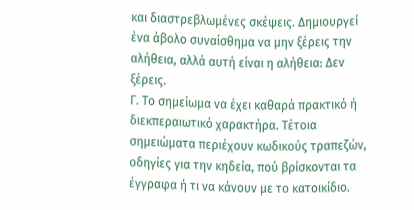και διαστρεβλωμένες σκέψεις. Δημιουργεί ένα άβολο συναίσθημα να μην ξέρεις την αλήθεια, αλλά αυτή είναι η αλήθεια: Δεν ξέρεις.
Γ. Το σημείωμα να έχει καθαρά πρακτικό ή διεκπεραιωτικό χαρακτήρα. Τέτοια σημειώματα περιέχουν κωδικούς τραπεζών, οδηγίες για την κηδεία, πού βρίσκονται τα έγγραφα ή τι να κάνουν με το κατοικίδιο.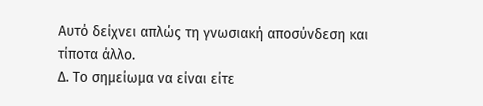Αυτό δείχνει απλώς τη γνωσιακή αποσύνδεση και τίποτα άλλο.
Δ. Το σημείωμα να είναι είτε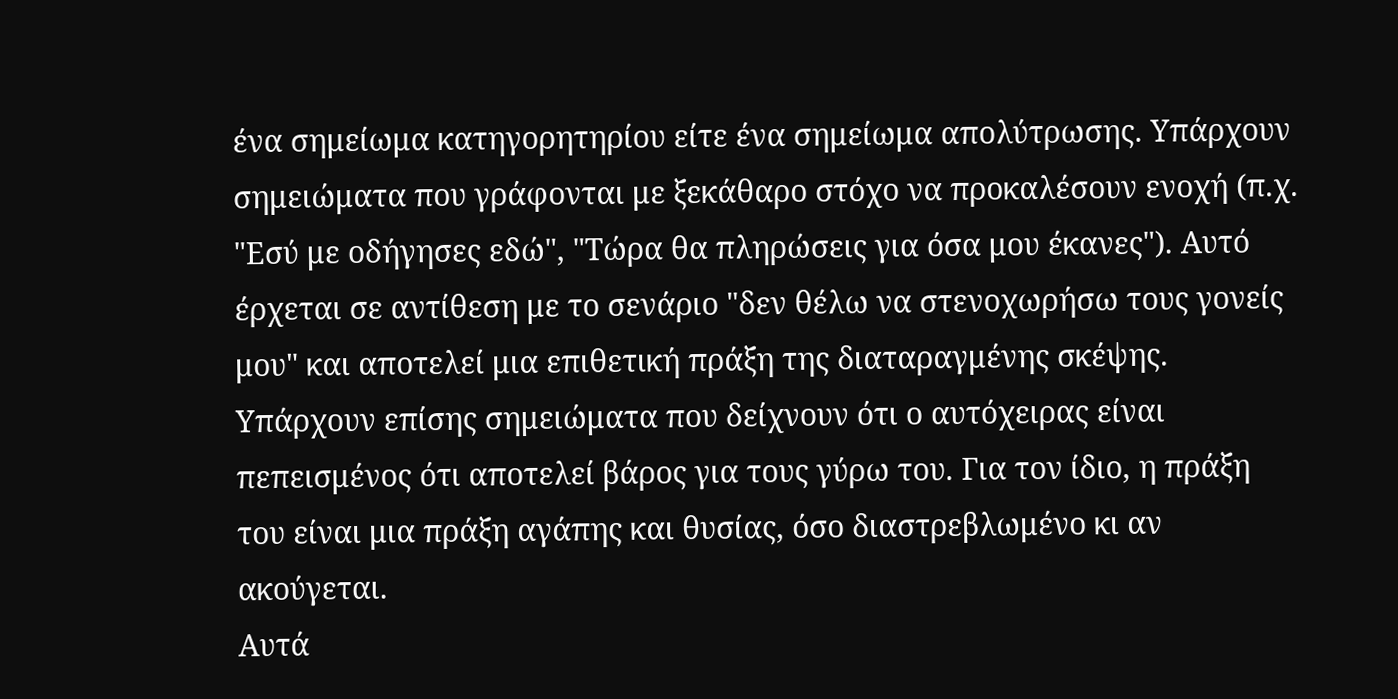ένα σημείωμα κατηγορητηρίου είτε ένα σημείωμα απολύτρωσης. Υπάρχουν σημειώματα που γράφονται με ξεκάθαρο στόχο να προκαλέσουν ενοχή (π.χ. "Εσύ με οδήγησες εδώ", "Τώρα θα πληρώσεις για όσα μου έκανες"). Αυτό έρχεται σε αντίθεση με το σενάριο "δεν θέλω να στενοχωρήσω τους γονείς μου" και αποτελεί μια επιθετική πράξη της διαταραγμένης σκέψης.
Υπάρχουν επίσης σημειώματα που δείχνουν ότι ο αυτόχειρας είναι πεπεισμένος ότι αποτελεί βάρος για τους γύρω του. Για τον ίδιο, η πράξη του είναι μια πράξη αγάπης και θυσίας, όσο διαστρεβλωμένο κι αν ακούγεται.
Αυτά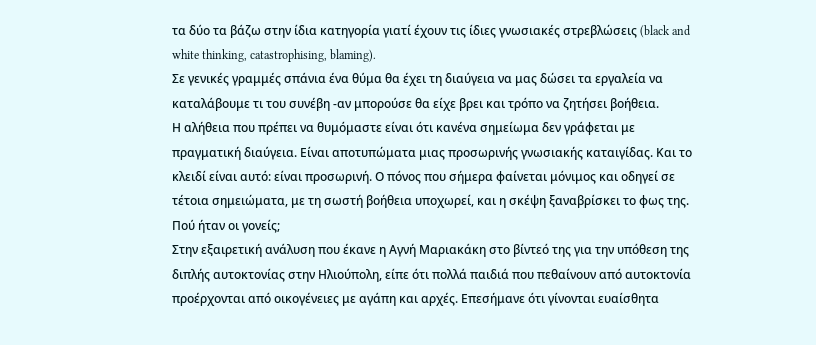τα δύο τα βάζω στην ίδια κατηγορία γιατί έχουν τις ίδιες γνωσιακές στρεβλώσεις (black and white thinking, catastrophising, blaming).
Σε γενικές γραμμές σπάνια ένα θύμα θα έχει τη διαύγεια να μας δώσει τα εργαλεία να καταλάβουμε τι του συνέβη -αν μπορούσε θα είχε βρει και τρόπο να ζητήσει βοήθεια.
Η αλήθεια που πρέπει να θυμόμαστε είναι ότι κανένα σημείωμα δεν γράφεται με πραγματική διαύγεια. Είναι αποτυπώματα μιας προσωρινής γνωσιακής καταιγίδας. Και το κλειδί είναι αυτό: είναι προσωρινή. Ο πόνος που σήμερα φαίνεται μόνιμος και οδηγεί σε τέτοια σημειώματα, με τη σωστή βοήθεια υποχωρεί, και η σκέψη ξαναβρίσκει το φως της.
Πού ήταν οι γονείς;
Στην εξαιρετική ανάλυση που έκανε η Αγνή Μαριακάκη στο βίντεό της για την υπόθεση της διπλής αυτοκτονίας στην Ηλιούπολη, είπε ότι πολλά παιδιά που πεθαίνουν από αυτοκτονία προέρχονται από οικογένειες με αγάπη και αρχές. Επεσήμανε ότι γίνονται ευαίσθητα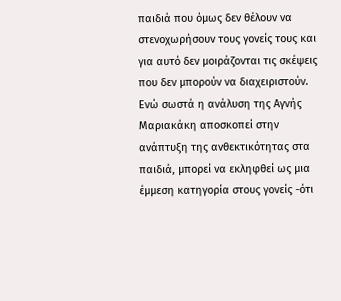παιδιά που όμως δεν θέλουν να στενοχωρήσουν τους γονείς τους και για αυτό δεν μοιράζονται τις σκέψεις που δεν μπορούν να διαχειριστούν.
Ενώ σωστά η ανάλυση της Αγνής Μαριακάκη αποσκοπεί στην ανάπτυξη της ανθεκτικότητας στα παιδιά, μπορεί να εκληφθεί ως μια έμμεση κατηγορία στους γονείς -ότι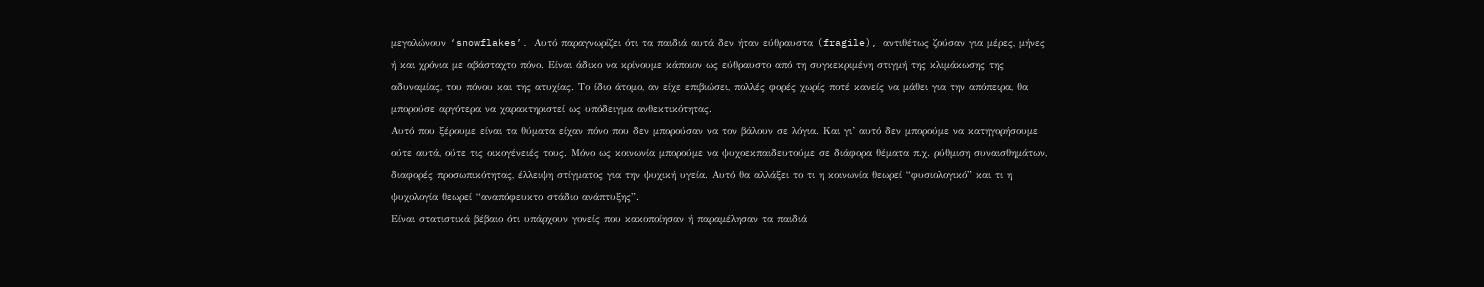μεγαλώνουν ‘snowflakes’. Αυτό παραγνωρίζει ότι τα παιδιά αυτά δεν ήταν εύθραυστα (fragile), αντιθέτως ζούσαν για μέρες, μήνες ή και χρόνια με αβάσταχτο πόνο. Είναι άδικο να κρίνουμε κάποιον ως εύθραυστο από τη συγκεκριμένη στιγμή της κλιμάκωσης της αδυναμίας, του πόνου και της ατυχίας. Το ίδιο άτομο, αν είχε επιβιώσει, πολλές φορές χωρίς ποτέ κανείς να μάθει για την απόπειρα, θα μπορούσε αργότερα να χαρακτηριστεί ως υπόδειγμα ανθεκτικότητας.
Αυτό που ξέρουμε είναι τα θύματα είχαν πόνο που δεν μπορούσαν να τον βάλουν σε λόγια. Και γι’ αυτό δεν μπορούμε να κατηγορήσουμε ούτε αυτά, ούτε τις οικογένειές τους. Μόνο ως κοινωνία μπορούμε να ψυχοεκπαιδευτούμε σε διάφορα θέματα π.χ. ρύθμιση συναισθημάτων, διαφορές προσωπικότητας, έλλειψη στίγματος για την ψυχική υγεία. Αυτό θα αλλάξει το τι η κοινωνία θεωρεί “φυσιολογικό” και τι η ψυχολογία θεωρεί “αναπόφευκτο στάδιο ανάπτυξης”.
Είναι στατιστικά βέβαιο ότι υπάρχουν γονείς που κακοποίησαν ή παραμέλησαν τα παιδιά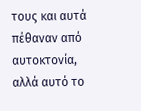τους και αυτά πέθαναν από αυτοκτονία, αλλά αυτό το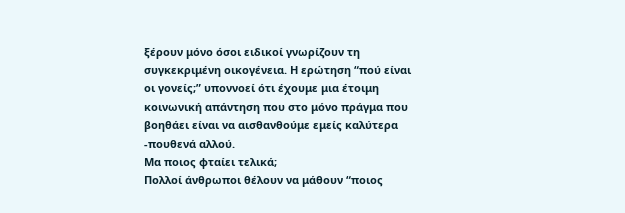ξέρουν μόνο όσοι ειδικοί γνωρίζουν τη συγκεκριμένη οικογένεια. Η ερώτηση “πού είναι οι γονείς;” υποννοεί ότι έχουμε μια έτοιμη κοινωνική απάντηση που στο μόνο πράγμα που βοηθάει είναι να αισθανθούμε εμείς καλύτερα -πουθενά αλλού.
Μα ποιος φταίει τελικά;
Πολλοί άνθρωποι θέλουν να μάθουν “ποιος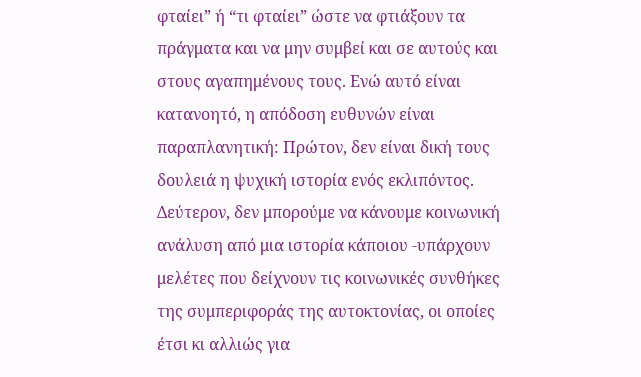φταίει” ή “τι φταίει” ώστε να φτιάξουν τα πράγματα και να μην συμβεί και σε αυτούς και στους αγαπημένους τους. Ενώ αυτό είναι κατανοητό, η απόδοση ευθυνών είναι παραπλανητική: Πρώτον, δεν είναι δική τους δουλειά η ψυχική ιστορία ενός εκλιπόντος. Δεύτερον, δεν μπορούμε να κάνουμε κοινωνική ανάλυση από μια ιστορία κάποιου -υπάρχουν μελέτες που δείχνουν τις κοινωνικές συνθήκες της συμπεριφοράς της αυτοκτονίας, οι οποίες έτσι κι αλλιώς για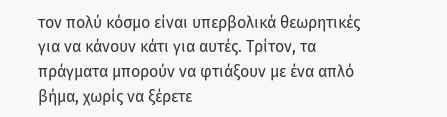τον πολύ κόσμο είναι υπερβολικά θεωρητικές για να κάνουν κάτι για αυτές. Τρίτον, τα πράγματα μπορούν να φτιάξουν με ένα απλό βήμα, χωρίς να ξέρετε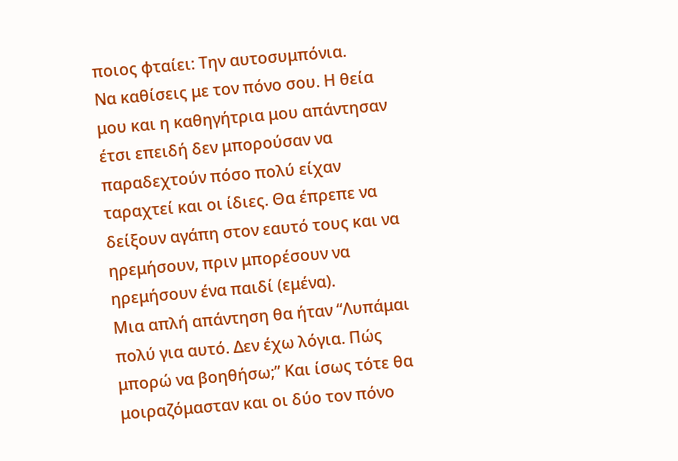ποιος φταίει: Την αυτοσυμπόνια.
Να καθίσεις με τον πόνο σου. Η θεία μου και η καθηγήτρια μου απάντησαν έτσι επειδή δεν μπορούσαν να παραδεχτούν πόσο πολύ είχαν ταραχτεί και οι ίδιες. Θα έπρεπε να δείξουν αγάπη στον εαυτό τους και να ηρεμήσουν, πριν μπορέσουν να ηρεμήσουν ένα παιδί (εμένα).
Μια απλή απάντηση θα ήταν “Λυπάμαι πολύ για αυτό. Δεν έχω λόγια. Πώς μπορώ να βοηθήσω;” Και ίσως τότε θα μοιραζόμασταν και οι δύο τον πόνο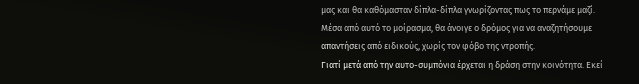μας και θα καθόμασταν δίπλα-δίπλα γνωρίζοντας πως το περνάμε μαζί.
Μέσα από αυτό το μοίρασμα, θα άνοιγε ο δρόμος για να αναζητήσουμε απαντήσεις από ειδικούς, χωρίς τον φόβο της ντροπής.
Γιατί μετά από την αυτο-συμπόνια έρχεται η δράση στην κοινότητα. Εκεί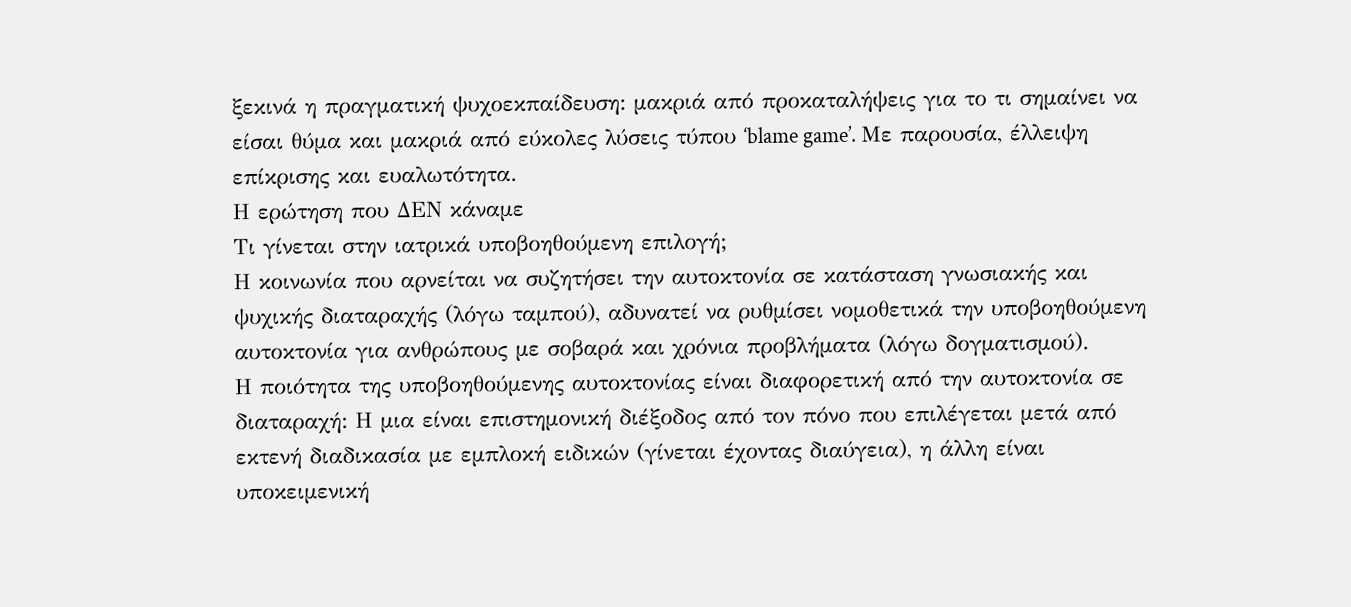ξεκινά η πραγματική ψυχοεκπαίδευση: μακριά από προκαταλήψεις για το τι σημαίνει να είσαι θύμα και μακριά από εύκολες λύσεις τύπου ‘blame game’. Με παρουσία, έλλειψη επίκρισης και ευαλωτότητα.
Η ερώτηση που ΔΕΝ κάναμε
Τι γίνεται στην ιατρικά υποβοηθούμενη επιλογή;
Η κοινωνία που αρνείται να συζητήσει την αυτοκτονία σε κατάσταση γνωσιακής και ψυχικής διαταραχής (λόγω ταμπού), αδυνατεί να ρυθμίσει νομοθετικά την υποβοηθούμενη αυτοκτονία για ανθρώπους με σοβαρά και χρόνια προβλήματα (λόγω δογματισμού).
Η ποιότητα της υποβοηθούμενης αυτοκτονίας είναι διαφορετική από την αυτοκτονία σε διαταραχή: Η μια είναι επιστημονική διέξοδος από τον πόνο που επιλέγεται μετά από εκτενή διαδικασία με εμπλοκή ειδικών (γίνεται έχοντας διαύγεια), η άλλη είναι υποκειμενική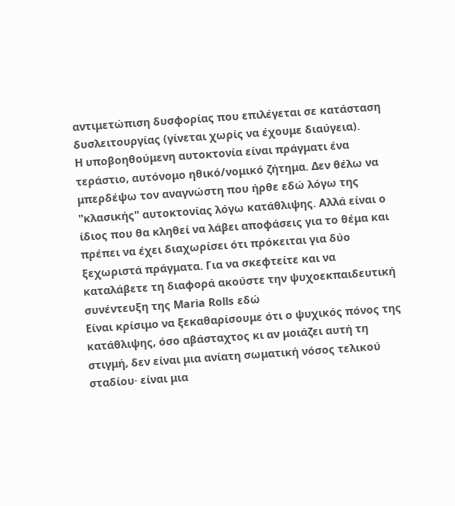αντιμετώπιση δυσφορίας που επιλέγεται σε κατάσταση δυσλειτουργίας (γίνεται χωρίς να έχουμε διαύγεια).
Η υποβοηθούμενη αυτοκτονία είναι πράγματι ένα τεράστιο, αυτόνομο ηθικό/νομικό ζήτημα. Δεν θέλω να μπερδέψω τον αναγνώστη που ήρθε εδώ λόγω της "κλασικής" αυτοκτονίας λόγω κατάθλιψης. Αλλά είναι ο ίδιος που θα κληθεί να λάβει αποφάσεις για το θέμα και πρέπει να έχει διαχωρίσει ότι πρόκειται για δύο ξεχωριστά πράγματα. Για να σκεφτείτε και να καταλάβετε τη διαφορά ακούστε την ψυχοεκπαιδευτική συνέντευξη της Maria Rolls εδώ
Είναι κρίσιμο να ξεκαθαρίσουμε ότι ο ψυχικός πόνος της κατάθλιψης, όσο αβάσταχτος κι αν μοιάζει αυτή τη στιγμή, δεν είναι μια ανίατη σωματική νόσος τελικού σταδίου· είναι μια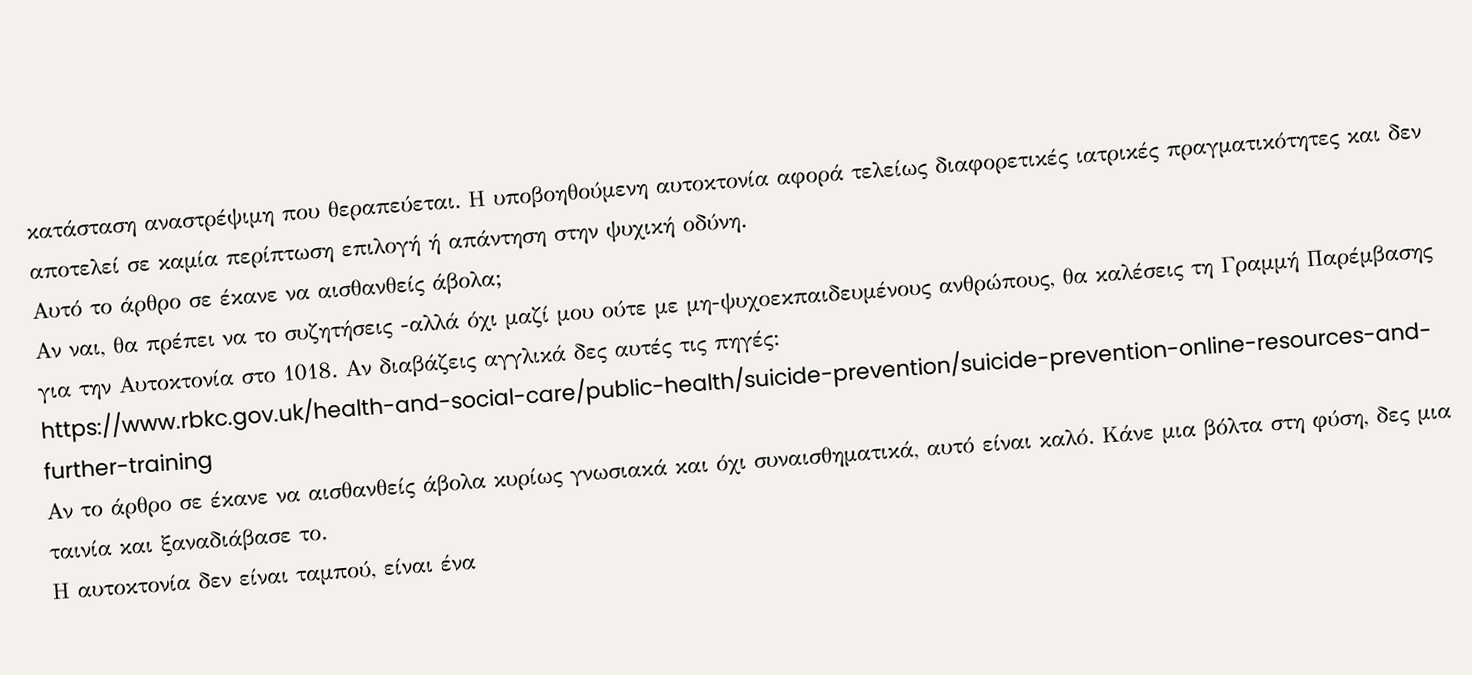κατάσταση αναστρέψιμη που θεραπεύεται. Η υποβοηθούμενη αυτοκτονία αφορά τελείως διαφορετικές ιατρικές πραγματικότητες και δεν αποτελεί σε καμία περίπτωση επιλογή ή απάντηση στην ψυχική οδύνη.
Αυτό το άρθρο σε έκανε να αισθανθείς άβολα;
Αν ναι, θα πρέπει να το συζητήσεις -αλλά όχι μαζί μου ούτε με μη-ψυχοεκπαιδευμένους ανθρώπους, θα καλέσεις τη Γραμμή Παρέμβασης για την Αυτοκτονία στο 1018. Αν διαβάζεις αγγλικά δες αυτές τις πηγές:
https://www.rbkc.gov.uk/health-and-social-care/public-health/suicide-prevention/suicide-prevention-online-resources-and-further-training
Αν το άρθρο σε έκανε να αισθανθείς άβολα κυρίως γνωσιακά και όχι συναισθηματικά, αυτό είναι καλό. Κάνε μια βόλτα στη φύση, δες μια ταινία και ξαναδιάβασε το.
Η αυτοκτονία δεν είναι ταμπού, είναι ένα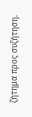ζήτημα προς συζήτηση.